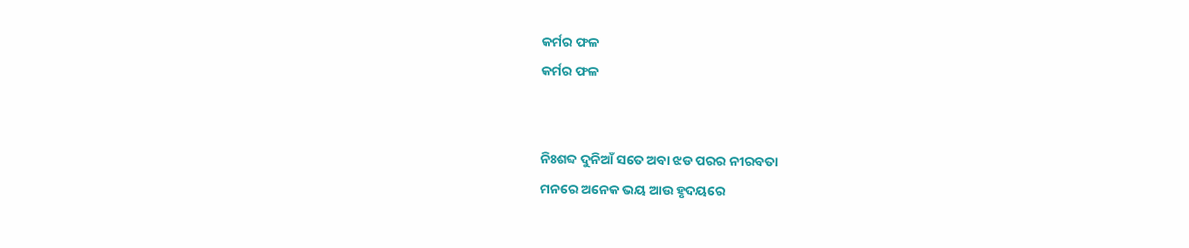କର୍ମର ଫଳ
କର୍ମର ଫଳ


ନିଃଶବ୍ଦ ଦୁନିଆଁ ସତେ ଅବା ଝଡ ପରର ନୀରବତା
ମନରେ ଅନେକ ଭୟ ଆଉ ହୃଦୟରେ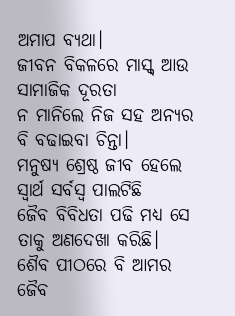ଅମାପ ବ୍ୟଥା।
ଜୀବନ ବିକଳରେ ମାସ୍କ୍ ଆଉ ସାମାଜିକ ଦୂରତା
ନ ମାନିଲେ ନିଜ ସହ ଅନ୍ୟର ବି ବଢାଇବା ଚିନ୍ତା।
ମନୁଷ୍ୟ ଶ୍ରେଷ୍ଠ ଜୀବ ହେଲେ ସ୍ୱାର୍ଥ ସର୍ବସ୍ୱ ପାଲଟିଛି
ଜୈବ ବିବିଧତା ପଢି ମଧ୍ୟ ସେ ତାକୁ ଅଣଦେଖା କରିଛି।
ଶୈବ ପୀଠରେ ବି ଆମର ଜୈବ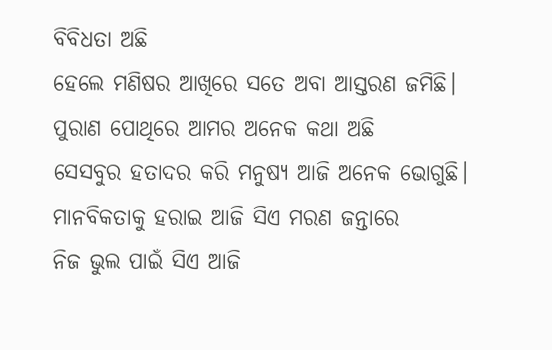ବିବିଧତା ଅଛି
ହେଲେ ମଣିଷର ଆଖିରେ ସତେ ଅବା ଆସ୍ତରଣ ଜମିଛି।
ପୁରାଣ ପୋଥିରେ ଆମର ଅନେକ କଥା ଅଛି
ସେସବୁର ହତାଦର କରି ମନୁଷ୍ୟ ଆଜି ଅନେକ ଭୋଗୁଛି।
ମାନବିକତାକୁ ହରାଇ ଆଜି ସିଏ ମରଣ ଜନ୍ତାରେ
ନିଜ ଭୁଲ ପାଇଁ ସିଏ ଆଜି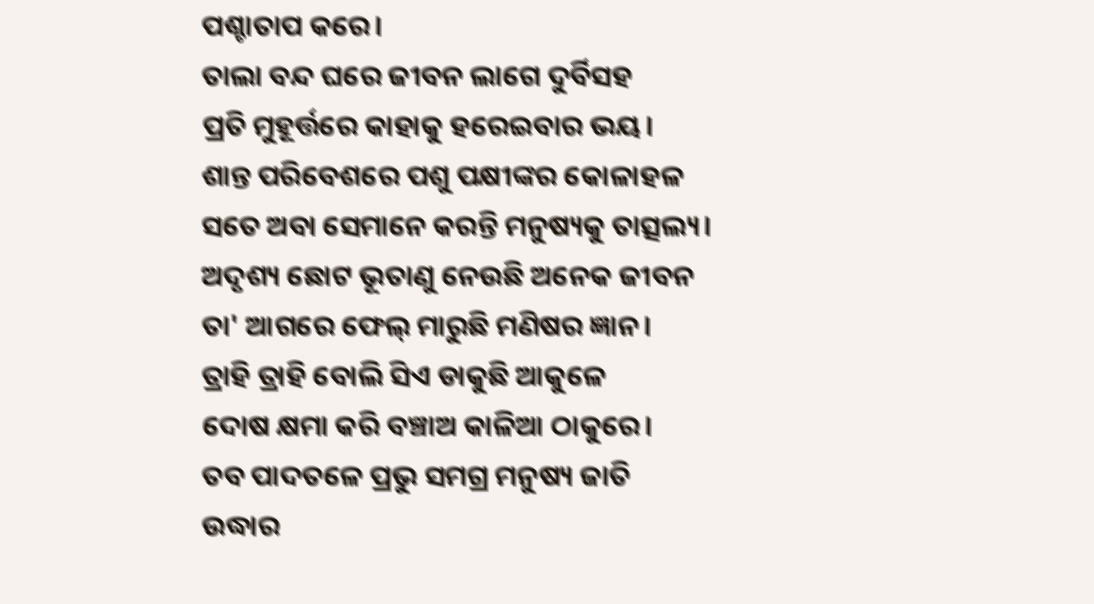ପଶ୍ଚାତାପ କରେ।
ତାଲା ବନ୍ଦ ଘରେ ଜୀବନ ଲାଗେ ଦୁର୍ବିସହ
ପ୍ରତି ମୁହୂର୍ତ୍ତରେ କାହାକୁ ହରେଇବାର ଭୟ।
ଶାନ୍ତ ପରିବେଶରେ ପଶୁ ପକ୍ଷୀଙ୍କର କୋଳାହଳ
ସତେ ଅବା ସେମାନେ କରନ୍ତି ମନୁଷ୍ୟକୁ ତାତ୍ସଲ୍ୟ।
ଅଦୃଶ୍ୟ ଛୋଟ ଭୂତାଣୁ ନେଉଛି ଅନେକ ଜୀବନ
ତା' ଆଗରେ ଫେଲ୍ ମାରୁଛି ମଣିଷର ଜ୍ଞାନ।
ତ୍ରାହି ତ୍ରାହି ବୋଲି ସିଏ ଡାକୁଛି ଆକୁଳେ
ଦୋଷ କ୍ଷମା କରି ବଞ୍ଚାଅ କାଳିଆ ଠାକୁରେ।
ତବ ପାଦତଳେ ପ୍ରଭୁ ସମଗ୍ର ମନୁଷ୍ୟ ଜାତି
ଉଦ୍ଧାର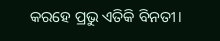କରହେ ପ୍ରଭୁ ଏତିକି ବିନତୀ।